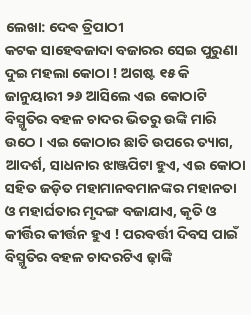ଲେଖା: ଦେଵ ତ୍ରିପାଠୀ
କଟକ ସାହେବଜାଦା ବଜାରର ସେଇ ପୁରୁଣା ଦୁଇ ମହଲା କୋଠା ! ଅଗଷ୍ଟ ୧୫ କି ଜାନୁୟାରୀ ୨୬ ଆସିଲେ ଏଇ କୋଠାଟି ବିସ୍ମୃତିର ବହଳ ଚାଦର ଭିତରୁ ଉଙ୍କି ମାରି ଉଠେ । ଏଇ କୋଠାର ଛାତି ଉପରେ ତ୍ୟାଗ, ଆଦର୍ଶ, ସାଧନାର ଝାଞ୍ଜପିଟା ହୁଏ, ଏଇ କୋଠା ସହିତ ଜଡ଼ିତ ମହାମାନବମାନଙ୍କର ମହାନତା ଓ ମହାର୍ଘତାର ମୃଦଙ୍ଗ ବଜାଯାଏ, କୃତି ଓ କୀର୍ତ୍ତିର କୀର୍ତ୍ତନ ହୁଏ ! ପରବର୍ତ୍ତୀ ଦିବସ ପାଇଁ ବିସ୍ମୃତିର ବହଳ ଚାଦରଟିଏ ଢ଼ାଙ୍କି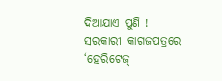ଦିଆଯାଏ ପୁଣି !
ସରକାରୀ କାଗଜପତ୍ରରେ ‘ହେରିଟେଜ୍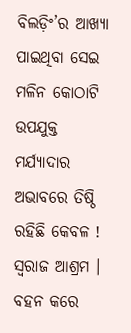ବିଲଡ଼ିଂ’ର ଆଖ୍ୟା ପାଇଥିବା ସେଇ ମଳିନ କୋଠାଟି ଉପଯୁକ୍ତ ମର୍ଯ୍ୟାଦାର ଅଭାବରେ ତିଷ୍ଠି ରହିଛି କେବଳ !
ସ୍ବରାଜ ଆଶ୍ରମ । ବହନ କରେ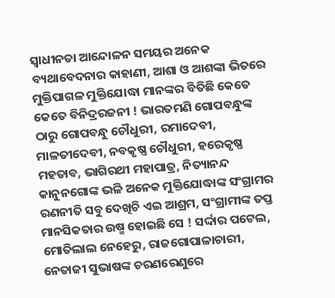ସ୍ବାଧୀନତା ଆନ୍ଦୋଳନ ସମୟର ଅନେକ ବ୍ୟଥାବେଦନାର କାହାଣୀ, ଆଶା ଓ ଆଶଙ୍କା ଭିତରେ ମୁକ୍ତିପାଗଳ ମୁକ୍ତିଯୋଦ୍ଧା ମାନଙ୍କର ବିତିଛି କେତେ କେତେ ବିନିଦ୍ରରଜନୀ ! ଭାରତମଣି ଗୋପବନ୍ଧୁଙ୍କ ଠାରୁ ଗୋପବନ୍ଧୁ ଚୌଧୁରୀ, ରମାଦେବୀ, ମାଳତୀଦେବୀ, ନବକୃଷ୍ଣ ଚୌଧୁରୀ, ହରେକୃଷ୍ଣ ମହତାବ, ଭାଗିରଥୀ ମହାପାତ୍ର, ନିତ୍ୟାନନ୍ଦ କାନୁନଗୋଙ୍କ ଭଳି ଅନେକ ମୁକ୍ତିଯୋଦ୍ଧାଙ୍କ ସଂଗ୍ରାମର ରଣନୀତି ସବୁ ଦେଖିଚି ଏଇ ଆଶ୍ରମ, ସଂଗ୍ରାମୀଙ୍କ ତପ୍ତ ମାନସିକତାର ଉଷ୍ମ ହୋଇଛି ସେ ! ସର୍ଦ୍ଦାର ପଟେଲ, ମୋତିଲାଲ ନେହେରୁ, ରାଜଗୋପାଳାଚାରୀ, ନେତାଜୀ ସୁଭାଷଙ୍କ ଚରଣରେଣୁରେ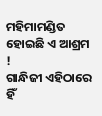ମହିମାମଣ୍ଡିତ ହୋଇଛି ଏ ଆଶ୍ରମ !
ଗାନ୍ଧିଜୀ ଏହିଠାରେ ହିଁ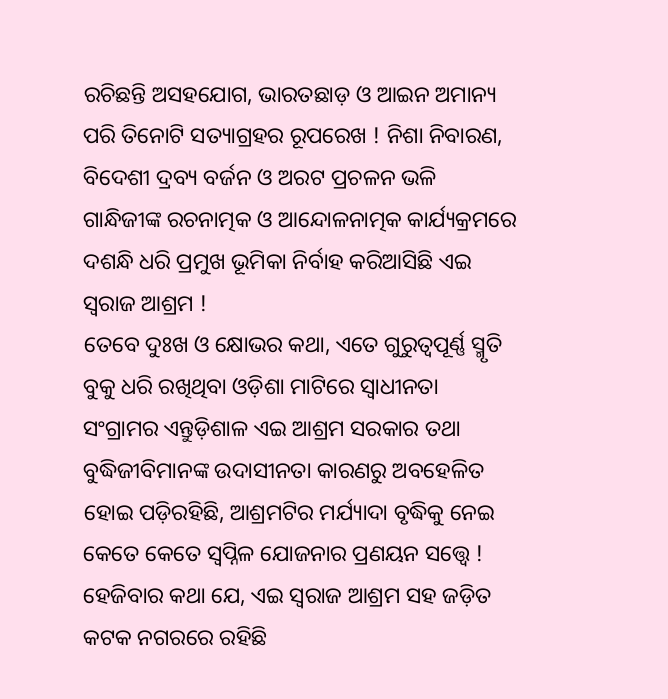ରଚିଛନ୍ତି ଅସହଯୋଗ, ଭାରତଛାଡ଼ ଓ ଆଇନ ଅମାନ୍ୟ ପରି ତିନୋଟି ସତ୍ୟାଗ୍ରହର ରୂପରେଖ ! ନିଶା ନିବାରଣ, ବିଦେଶୀ ଦ୍ରବ୍ୟ ବର୍ଜନ ଓ ଅରଟ ପ୍ରଚଳନ ଭଳି ଗାନ୍ଧିଜୀଙ୍କ ରଚନାତ୍ମକ ଓ ଆନ୍ଦୋଳନାତ୍ମକ କାର୍ଯ୍ୟକ୍ରମରେ ଦଶନ୍ଧି ଧରି ପ୍ରମୁଖ ଭୂମିକା ନିର୍ବାହ କରିଆସିଛି ଏଇ ସ୍ବରାଜ ଆଶ୍ରମ !
ତେବେ ଦୁଃଖ ଓ କ୍ଷୋଭର କଥା, ଏତେ ଗୁରୁତ୍ଵପୂର୍ଣ୍ଣ ସ୍ମୃତି ବୁକୁ ଧରି ରଖିଥିବା ଓଡ଼ିଶା ମାଟିରେ ସ୍ବାଧୀନତା ସଂଗ୍ରାମର ଏନ୍ତୁଡ଼ିଶାଳ ଏଇ ଆଶ୍ରମ ସରକାର ତଥା ବୁଦ୍ଧିଜୀବିମାନଙ୍କ ଉଦାସୀନତା କାରଣରୁ ଅବହେଳିତ ହୋଇ ପଡ଼ିରହିଛି, ଆଶ୍ରମଟିର ମର୍ଯ୍ୟାଦା ବୃଦ୍ଧିକୁ ନେଇ କେତେ କେତେ ସ୍ବପ୍ନିଳ ଯୋଜନାର ପ୍ରଣୟନ ସତ୍ତ୍ୱେ !
ହେଜିବାର କଥା ଯେ, ଏଇ ସ୍ବରାଜ ଆଶ୍ରମ ସହ ଜଡ଼ିତ କଟକ ନଗରରେ ରହିଛି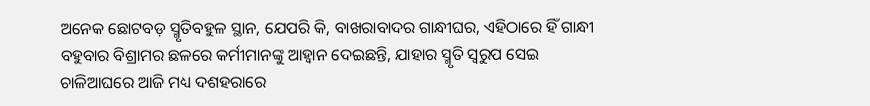ଅନେକ ଛୋଟବଡ଼ ସ୍ମୃତିବହୁଳ ସ୍ଥାନ, ଯେପରି କି, ବାଖରାବାଦର ଗାନ୍ଧୀଘର, ଏହିଠାରେ ହିଁ ଗାନ୍ଧୀ ବହୁବାର ବିଶ୍ରାମର ଛଳରେ କର୍ମୀମାନଙ୍କୁ ଆହ୍ବାନ ଦେଇଛନ୍ତି, ଯାହାର ସ୍ମୃତି ସ୍ବରୁପ ସେଇ ଚାଳିଆଘରେ ଆଜି ମଧ୍ୟ ଦଶହରାରେ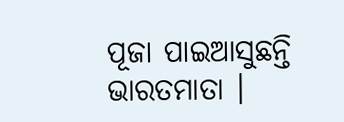ପୂଜା ପାଇଆସୁଛନ୍ତି ଭାରତମାତା ।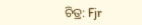ଚିତ୍ର: Fjr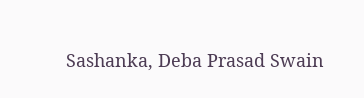Sashanka, Deba Prasad Swain